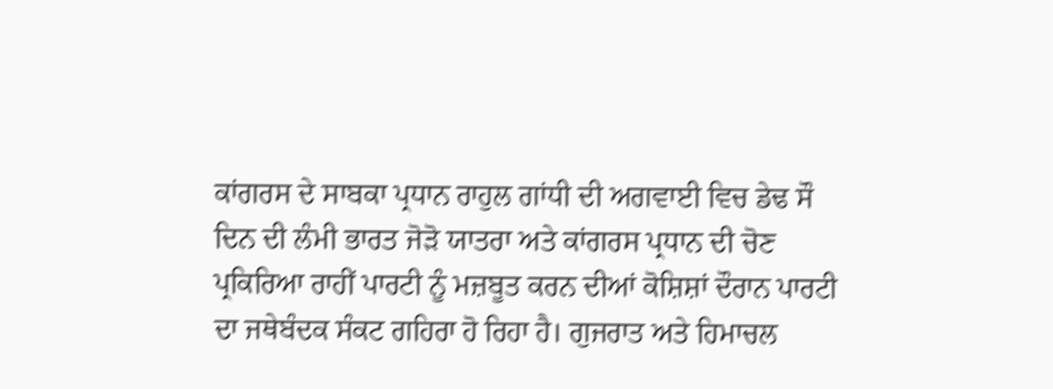ਕਾਂਗਰਸ ਦੇ ਸਾਬਕਾ ਪ੍ਰਧਾਨ ਰਾਹੁਲ ਗਾਂਧੀ ਦੀ ਅਗਵਾਈ ਵਿਚ ਡੇਢ ਸੌ ਦਿਨ ਦੀ ਲੰਮੀ ਭਾਰਤ ਜੋੜੋ ਯਾਤਰਾ ਅਤੇ ਕਾਂਗਰਸ ਪ੍ਰਧਾਨ ਦੀ ਚੋਣ ਪ੍ਰਕਿਰਿਆ ਰਾਹੀਂ ਪਾਰਟੀ ਨੂੰ ਮਜ਼ਬੂਤ ਕਰਨ ਦੀਆਂ ਕੋਸ਼ਿਸ਼ਾਂ ਦੌਰਾਨ ਪਾਰਟੀ ਦਾ ਜਥੇਬੰਦਕ ਸੰਕਟ ਗਹਿਰਾ ਹੋ ਰਿਹਾ ਹੈ। ਗੁਜਰਾਤ ਅਤੇ ਹਿਮਾਚਲ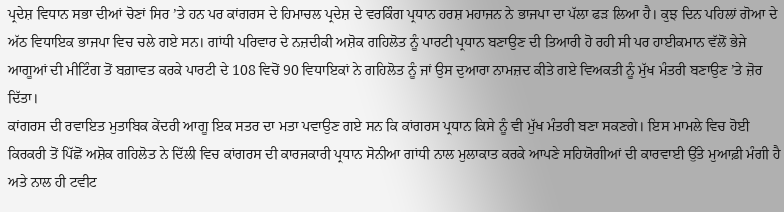ਪ੍ਰਦੇਸ਼ ਵਿਧਾਨ ਸਭਾ ਦੀਆਂ ਚੋਣਾਂ ਸਿਰ ’ਤੇ ਹਨ ਪਰ ਕਾਂਗਰਸ ਦੇ ਹਿਮਾਚਲ ਪ੍ਰਦੇਸ਼ ਦੇ ਵਰਕਿੰਗ ਪ੍ਰਧਾਨ ਹਰਸ਼ ਮਹਾਜਨ ਨੇ ਭਾਜਪਾ ਦਾ ਪੱਲਾ ਫੜ ਲਿਆ ਹੈ। ਕੁਝ ਦਿਨ ਪਹਿਲਾਂ ਗੋਆ ਦੇ ਅੱਠ ਵਿਧਾਇਕ ਭਾਜਪਾ ਵਿਚ ਚਲੇ ਗਏ ਸਨ। ਗਾਂਧੀ ਪਰਿਵਾਰ ਦੇ ਨਜ਼ਦੀਕੀ ਅਸ਼ੋਕ ਗਹਿਲੋਤ ਨੂੰ ਪਾਰਟੀ ਪ੍ਰਧਾਨ ਬਣਾਉਣ ਦੀ ਤਿਆਰੀ ਹੋ ਰਹੀ ਸੀ ਪਰ ਹਾਈਕਮਾਨ ਵੱਲੋਂ ਭੇਜੇ ਆਗੂਆਂ ਦੀ ਮੀਟਿੰਗ ਤੋਂ ਬਗ਼ਾਵਤ ਕਰਕੇ ਪਾਰਟੀ ਦੇ 108 ਵਿਚੋਂ 90 ਵਿਧਾਇਕਾਂ ਨੇ ਗਹਿਲੋਤ ਨੂੰ ਜਾਂ ਉਸ ਦੁਆਰਾ ਨਾਮਜ਼ਦ ਕੀਤੇ ਗਏ ਵਿਅਕਤੀ ਨੂੰ ਮੁੱਖ ਮੰਤਰੀ ਬਣਾਉਣ ’ਤੇ ਜ਼ੋਰ ਦਿੱਤਾ।
ਕਾਂਗਰਸ ਦੀ ਰਵਾਇਤ ਮੁਤਾਬਿਕ ਕੇਂਦਰੀ ਆਗੂ ਇਕ ਸਤਰ ਦਾ ਮਤਾ ਪਵਾਉਣ ਗਏ ਸਨ ਕਿ ਕਾਂਗਰਸ ਪ੍ਰਧਾਨ ਕਿਸੇ ਨੂੰ ਵੀ ਮੁੱਖ ਮੰਤਰੀ ਬਣਾ ਸਕਣਗੇ। ਇਸ ਮਾਮਲੇ ਵਿਚ ਹੋਈ ਕਿਰਕਰੀ ਤੋਂ ਪਿੱਛੋਂ ਅਸ਼ੋਕ ਗਹਿਲੋਤ ਨੇ ਦਿੱਲੀ ਵਿਚ ਕਾਂਗਰਸ ਦੀ ਕਾਰਜਕਾਰੀ ਪ੍ਰਧਾਨ ਸੋਨੀਆ ਗਾਂਧੀ ਨਾਲ ਮੁਲਾਕਾਤ ਕਰਕੇ ਆਪਣੇ ਸਹਿਯੋਗੀਆਂ ਦੀ ਕਾਰਵਾਈ ਉੱਤੇ ਮੁਆਫ਼ੀ ਮੰਗੀ ਹੈ ਅਤੇ ਨਾਲ ਹੀ ਟਵੀਟ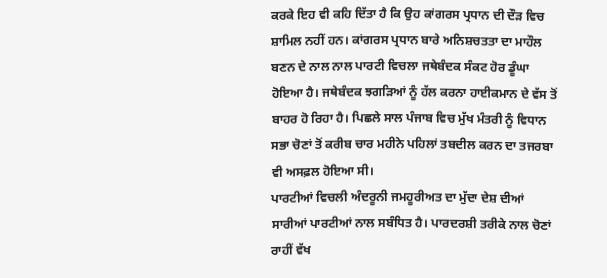ਕਰਕੇ ਇਹ ਵੀ ਕਹਿ ਦਿੱਤਾ ਹੈ ਕਿ ਉਹ ਕਾਂਗਰਸ ਪ੍ਰਧਾਨ ਦੀ ਦੌੜ ਵਿਚ ਸ਼ਾਮਿਲ ਨਹੀਂ ਹਨ। ਕਾਂਗਰਸ ਪ੍ਰਧਾਨ ਬਾਰੇ ਅਨਿਸ਼ਚਤਤਾ ਦਾ ਮਾਹੌਲ ਬਣਨ ਦੇ ਨਾਲ ਨਾਲ ਪਾਰਟੀ ਵਿਚਲਾ ਜਥੇਬੰਦਕ ਸੰਕਟ ਹੋਰ ਡੂੰਘਾ ਹੋਇਆ ਹੈ। ਜਥੇਬੰਦਕ ਝਗੜਿਆਂ ਨੂੰ ਹੱਲ ਕਰਨਾ ਹਾਈਕਮਾਨ ਦੇ ਵੱਸ ਤੋਂ ਬਾਹਰ ਹੋ ਰਿਹਾ ਹੈ। ਪਿਛਲੇ ਸਾਲ ਪੰਜਾਬ ਵਿਚ ਮੁੱਖ ਮੰਤਰੀ ਨੂੰ ਵਿਧਾਨ ਸਭਾ ਚੋਣਾਂ ਤੋਂ ਕਰੀਬ ਚਾਰ ਮਹੀਨੇ ਪਹਿਲਾਂ ਤਬਦੀਲ ਕਰਨ ਦਾ ਤਜਰਬਾ ਵੀ ਅਸਫ਼ਲ ਹੋਇਆ ਸੀ।
ਪਾਰਟੀਆਂ ਵਿਚਲੀ ਅੰਦਰੂਨੀ ਜਮਹੂਰੀਅਤ ਦਾ ਮੁੱਦਾ ਦੇਸ਼ ਦੀਆਂ ਸਾਰੀਆਂ ਪਾਰਟੀਆਂ ਨਾਲ ਸਬੰਧਿਤ ਹੈ। ਪਾਰਦਰਸ਼ੀ ਤਰੀਕੇ ਨਾਲ ਚੋਣਾਂ ਰਾਹੀਂ ਵੱਖ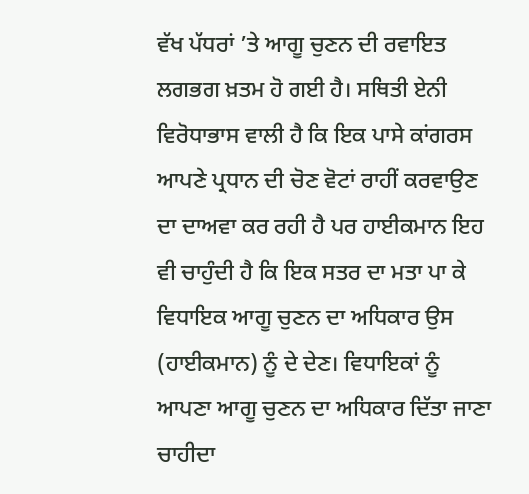ਵੱਖ ਪੱਧਰਾਂ ’ਤੇ ਆਗੂ ਚੁਣਨ ਦੀ ਰਵਾਇਤ ਲਗਭਗ ਖ਼ਤਮ ਹੋ ਗਈ ਹੈ। ਸਥਿਤੀ ਏਨੀ ਵਿਰੋਧਾਭਾਸ ਵਾਲੀ ਹੈ ਕਿ ਇਕ ਪਾਸੇ ਕਾਂਗਰਸ ਆਪਣੇ ਪ੍ਰਧਾਨ ਦੀ ਚੋਣ ਵੋਟਾਂ ਰਾਹੀਂ ਕਰਵਾਉਣ ਦਾ ਦਾਅਵਾ ਕਰ ਰਹੀ ਹੈ ਪਰ ਹਾਈਕਮਾਨ ਇਹ ਵੀ ਚਾਹੁੰਦੀ ਹੈ ਕਿ ਇਕ ਸਤਰ ਦਾ ਮਤਾ ਪਾ ਕੇ ਵਿਧਾਇਕ ਆਗੂ ਚੁਣਨ ਦਾ ਅਧਿਕਾਰ ਉਸ (ਹਾਈਕਮਾਨ) ਨੂੰ ਦੇ ਦੇਣ। ਵਿਧਾਇਕਾਂ ਨੂੰ ਆਪਣਾ ਆਗੂ ਚੁਣਨ ਦਾ ਅਧਿਕਾਰ ਦਿੱਤਾ ਜਾਣਾ ਚਾਹੀਦਾ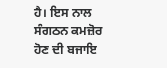ਹੈ। ਇਸ ਨਾਲ ਸੰਗਠਨ ਕਮਜ਼ੋਰ ਹੋਣ ਦੀ ਬਜਾਇ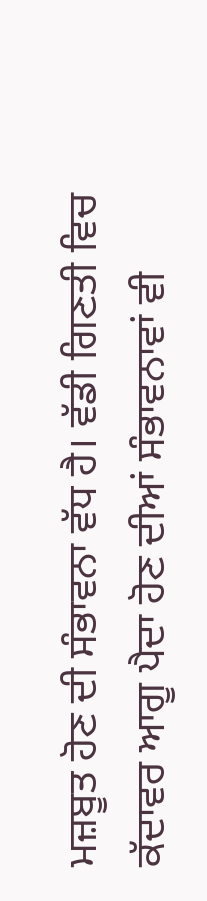ਮਜ਼ਬੂਤ ਹੋਣ ਦੀ ਸੰਭਾਵਨਾ ਵੱਧ ਹੈ। ਵੱਡੀ ਗਿਣਤੀ ਵਿਚ ਕੱਦਾਵਰ ਆਗੂ ਪੈਦਾ ਹੋਣ ਦੀਆਂ ਸੰਭਾਵਨਾਵਾਂ ਵੀ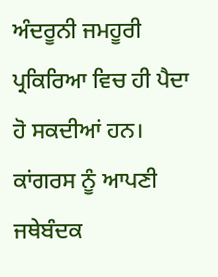ਅੰਦਰੂਨੀ ਜਮਹੂਰੀ ਪ੍ਰਕਿਰਿਆ ਵਿਚ ਹੀ ਪੈਦਾ ਹੋ ਸਕਦੀਆਂ ਹਨ। ਕਾਂਗਰਸ ਨੂੰ ਆਪਣੀ ਜਥੇਬੰਦਕ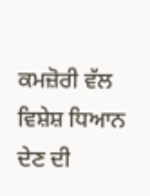ਕਮਜ਼ੋਰੀ ਵੱਲ ਵਿਸ਼ੇਸ਼ ਧਿਆਨ ਦੇਣ ਦੀ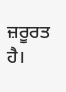ਜ਼ਰੂਰਤ ਹੈ।